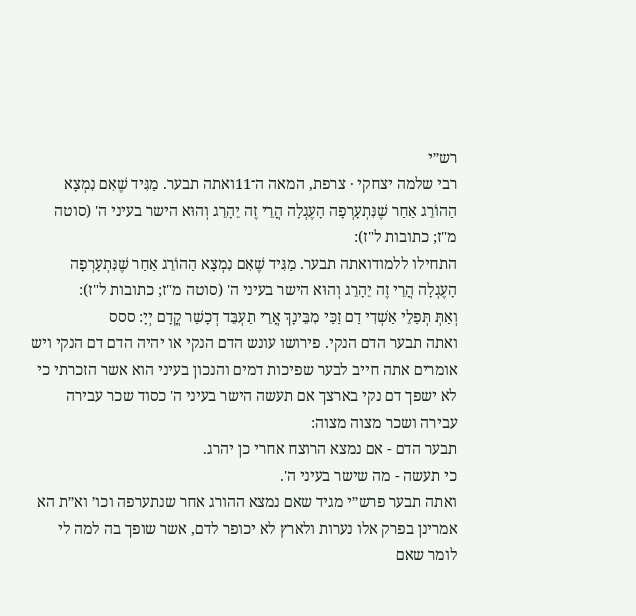רש״י
רבי שלמה יצחקי · צרפת, המאה ה־11ואתה תבער. מַגִּיד שֶׁאִם נִמְצָא הַהוֹרֵג אַחַר שֶׁנִּתְעָרְפָה הָעֶגְלָה הֲרֵי זֶה יֵהָרֵג וְהוּא הישר בעיני ה' (סוטה מ"ז; כתובות ל"ז):
התחילו ללמודואתה תבער. מַגִּיד שֶׁאִם נִמְצָא הַהוֹרֵג אַחַר שֶׁנִּתְעָרְפָה הָעֶגְלָה הֲרֵי זֶה יֵהָרֵג וְהוּא הישר בעיני ה' (סוטה מ"ז; כתובות ל"ז):
וְאַתְּ תְּפַלֵי אַשְׁדִי דַם זַכַּי מִבֵּינָךְ אֲרֵי תַעְבֵּד דְכָשַׁר קֳדָם יְיָ: ססס
ואתה תבער הדם הנקי. פירושו עונש הדם הנקי או יהיה הדם דם הנקי ויש אומרים אתה חייב לבער שפיכות דמים והנכון בעיני הוא אשר הזכרתי כי לא ישפך דם נקי בארצך אם תעשה הישר בעיני ה' כסוד שכר עבירה עבירה ושכר מצוה מצוה:
תבער הדם - אם נמצא הרוצח אחרי כן יהרג.
כי תעשה - מה שישר בעיני ה'.
ואתה תבער פרש״י מגיד שאם נמצא ההורג אחר שנתערפה וכו׳ וא״ת הא אמרינן בפרק אלו נערות ולארץ לא יכופר לדם, אשר שופך בה למה לי לומר שאם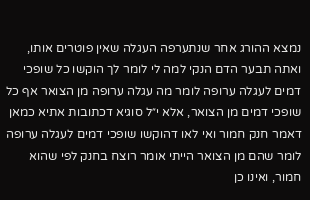נמצא ההורג אחר שנתערפה העגלה שאין פוטרים אותו, ואתה תבער הדם הנקי למה לי לומר לך הוקשו כל שופכי דמים לעגלה ערופה לומר מה עגלה ערופה מן הצואר אף כל שופכי דמים מן הצואר, אלא י״ל סוגיא דכתובות אתיא כמאן דאמר חנק חמור ואי לאו דהוקשו שופכי דמים לעגלה ערופה לומר שהם מן הצואר הייתי אומר רוצח בחנק לפי שהוא חמור, ואינו כן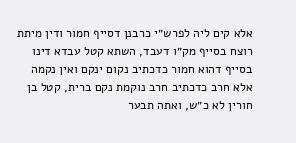אלא קים ליה לפרש״י כרבנן דסייף חמור ודין מיתת רוצח בסייף מק״ו דעבד, השתא קטל עבדא דינו בסייף דהוא חמור כדכתיב נקום ינקם ואין נקמה אלא חרב כדכתיב חרב נוקמת נקם ברית, קטל בן חורין לא כ״ש, ואתה תבער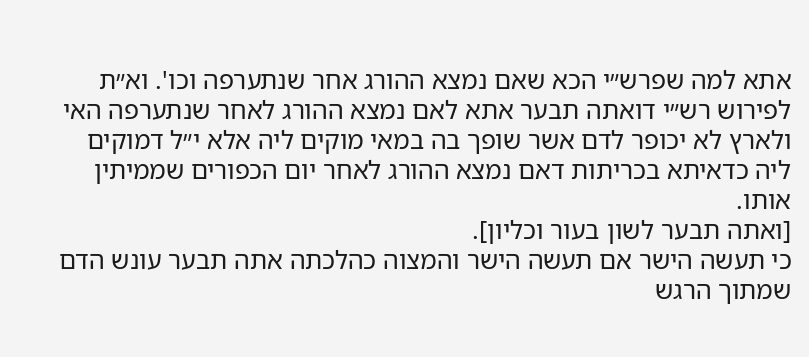אתא למה שפרש״י הכא שאם נמצא ההורג אחר שנתערפה וכו'. וא״ת לפירוש רש״י דואתה תבער אתא לאם נמצא ההורג לאחר שנתערפה האי ולארץ לא יכופר לדם אשר שופך בה במאי מוקים ליה אלא י״ל דמוקים ליה כדאיתא בכריתות דאם נמצא ההורג לאחר יום הכפורים שממיתין אותו.
[ואתה תבער לשון בעור וכליון].
כי תעשה הישר אם תעשה הישר והמצוה כהלכתה אתה תבער עונש הדם שמתוך הרגש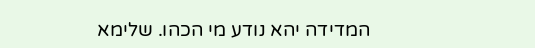המדידה יהא נודע מי הכהו. שלימא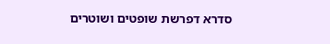סדרא דפרשת שופטים ושוטרים